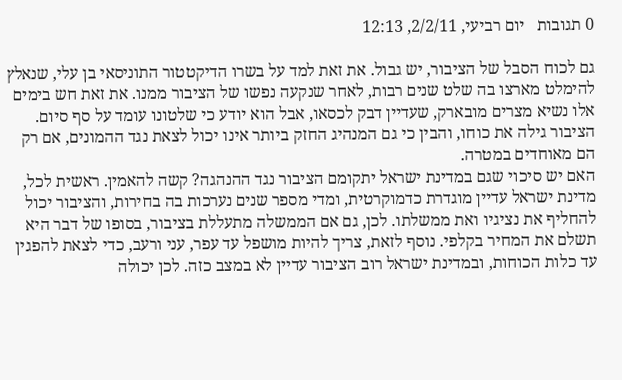0 תגובות   יום רביעי, 2/2/11, 12:13

גם לכוח הסבל של הציבור, יש גבול. את זאת למד על בשרו הדיקטטור התוניסאי בן עלי, שנאלץ להימלט מארצו בה שלט שנים רבות, לאחר שנקעה נפשו של הציבור ממנו. את זאת חש בימים אלו נשיא מצרים מובארק, שעדיין דבק לכסאו, אבל הוא יודע כי שלטונו עומד על סף סיום. הציבור גילה את כוחו, והבין כי גם המנהיג החזק ביותר אינו יכול לצאת נגד ההמונים, אם רק הם מאוחדים במטרה.
האם יש סיכוי שגם במדינת ישראל יתקומם הציבור נגד ההנהגה? קשה להאמין. ראשית לכל, מדינת ישראל עדיין מוגדרת כדמוקרטית, ומדי מספר שנים נערכות בה בחירות, והציבור יכול להחליף את נציגיו ואת ממשלתו. לכן, גם אם הממשלה מתעללת בציבור, בסופו של דבר היא תשלם את המחיר בקלפי. נוסף לזאת, צריך להיות מושפל עד עפר, עני ורעב, כדי לצאת להפגין עד כלות הכוחות, ובמדינת ישראל רוב הציבור עדיין לא במצב כזה. לכן יכולה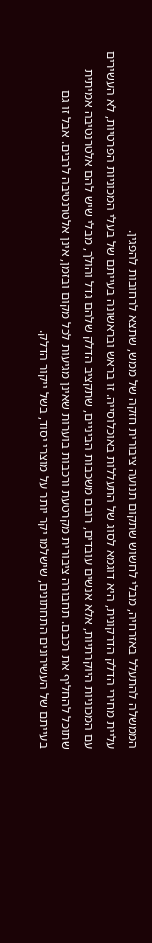הממשלה להתעלל באזרחיה, מבלי לחשוש שתקום תנועה ציבורית חזקה של ממש, שתצא לרחובות להפגין.
עליית מחירי הדלק הדרקונית, היא דוגמא לסוג של התעללות באוכלוסייה. זו בראש ובראשונה בעייתם של בעלי המכוניות הפרטיות, לא העשירים עם המכוניות היוקרתיות, אלא אנשים עובדים, רובם משכבות הביניים, שתקציב הדלק שלהם גדל והולך, מבלי שיש להם אלטרנטיבה אמיתית שתוכל להחליף את רכבם. תחבורה ציבורית מקרטעת ורכבות בוערות שאינן מגיעות לכל מקום ובזמן, אינן אלטרנטיבה לרבים. אבל זו גם בעייתם של העשירונים התחתונים, שישלמו יקר יותר על מוצרי יסוד, בשל ייקור הדלק.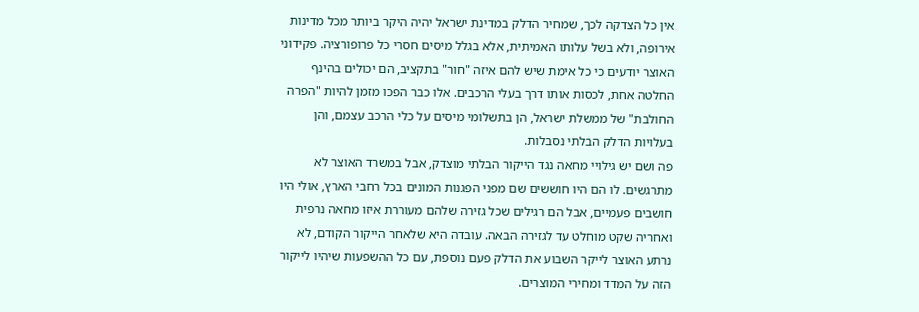אין כל הצדקה לכך, שמחיר הדלק במדינת ישראל יהיה היקר ביותר מכל מדינות אירופה, ולא בשל עלותו האמיתית, אלא בגלל מיסים חסרי כל פרופורציה. פקידוני האוצר יודעים כי כל אימת שיש להם איזה "חור" בתקציב, הם יכולים בהינף החלטה אחת, לכסות אותו דרך בעלי הרכבים. אלו כבר הפכו מזמן להיות "הפרה החולבת" של ממשלת ישראל, הן בתשלומי מיסים על כלי הרכב עצמם, והן בעלויות הדלק הבלתי נסבלות.
פה ושם יש גילויי מחאה נגד הייקור הבלתי מוצדק, אבל במשרד האוצר לא מתרגשים. לו הם היו חוששים שם מפני הפגנות המונים בכל רחבי הארץ, אולי היו חושבים פעמיים, אבל הם רגילים שכל גזירה שלהם מעוררת איזו מחאה נרפית ואחריה שקט מוחלט עד לגזירה הבאה. עובדה היא שלאחר הייקור הקודם, לא נרתע האוצר לייקר השבוע את הדלק פעם נוספת, עם כל ההשפעות שיהיו לייקור הזה על המדד ומחירי המוצרים.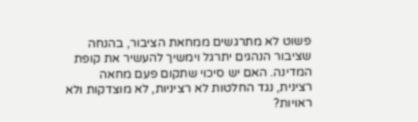פשוט לא מתרגשים ממחאת הציבור, בהנחה שציבור הנהגים יתרגל וימשיך להעשיר את קופת המדינה. האם יש סיכוי שתקום פעם מחאה רצינית, נגד החלטות לא רציניות, לא מוצדקות ולא ראויות?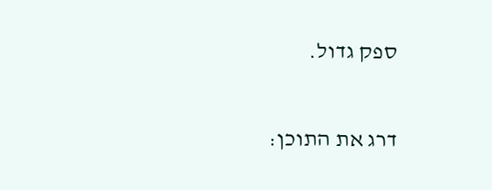ספק גדול.

דרג את התוכן: